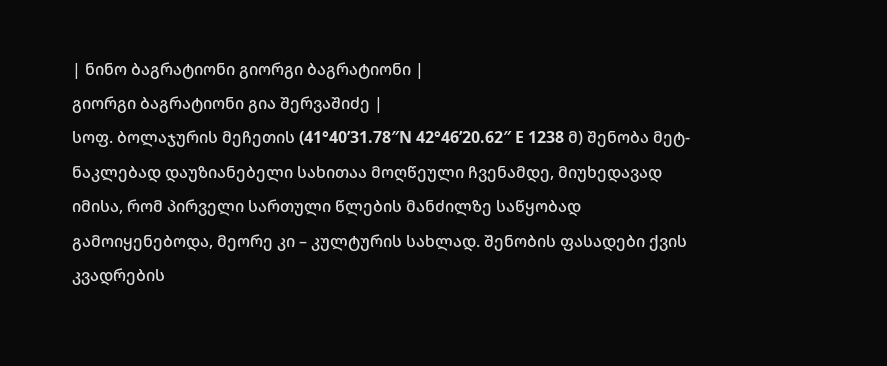| ნინო ბაგრატიონი გიორგი ბაგრატიონი |
გიორგი ბაგრატიონი გია შერვაშიძე |
სოფ. ბოლაჯურის მეჩეთის (41°40’31.78″N 42°46’20.62″ E 1238 მ) შენობა მეტ-ნაკლებად დაუზიანებელი სახითაა მოღწეული ჩვენამდე, მიუხედავად იმისა, რომ პირველი სართული წლების მანძილზე საწყობად გამოიყენებოდა, მეორე კი – კულტურის სახლად. შენობის ფასადები ქვის კვადრების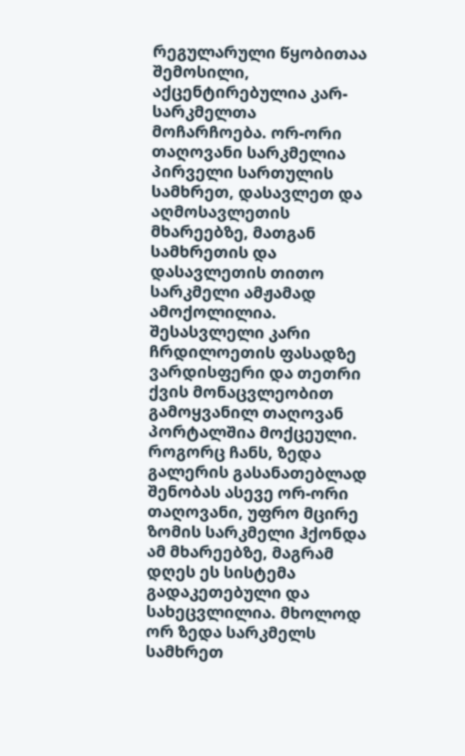რეგულარული წყობითაა შემოსილი, აქცენტირებულია კარ-სარკმელთა მოჩარჩოება. ორ-ორი თაღოვანი სარკმელია პირველი სართულის სამხრეთ, დასავლეთ და აღმოსავლეთის მხარეებზე, მათგან სამხრეთის და დასავლეთის თითო სარკმელი ამჟამად ამოქოლილია. შესასვლელი კარი ჩრდილოეთის ფასადზე ვარდისფერი და თეთრი ქვის მონაცვლეობით გამოყვანილ თაღოვან პორტალშია მოქცეული. როგორც ჩანს, ზედა გალერის გასანათებლად შენობას ასევე ორ-ორი თაღოვანი, უფრო მცირე ზომის სარკმელი ჰქონდა ამ მხარეებზე, მაგრამ დღეს ეს სისტემა გადაკეთებული და სახეცვლილია. მხოლოდ ორ ზედა სარკმელს სამხრეთ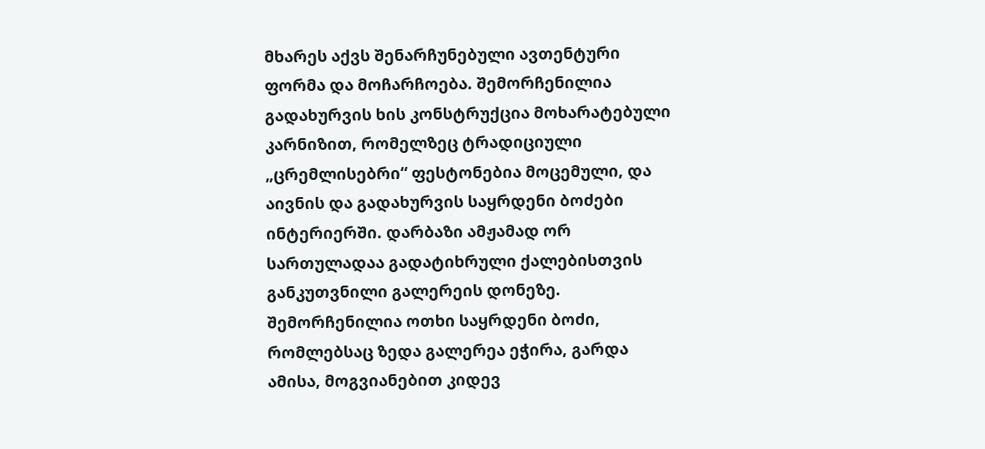მხარეს აქვს შენარჩუნებული ავთენტური ფორმა და მოჩარჩოება. შემორჩენილია გადახურვის ხის კონსტრუქცია მოხარატებული კარნიზით, რომელზეც ტრადიციული „ცრემლისებრი“ ფესტონებია მოცემული, და აივნის და გადახურვის საყრდენი ბოძები ინტერიერში. დარბაზი ამჟამად ორ სართულადაა გადატიხრული ქალებისთვის განკუთვნილი გალერეის დონეზე. შემორჩენილია ოთხი საყრდენი ბოძი, რომლებსაც ზედა გალერეა ეჭირა, გარდა ამისა, მოგვიანებით კიდევ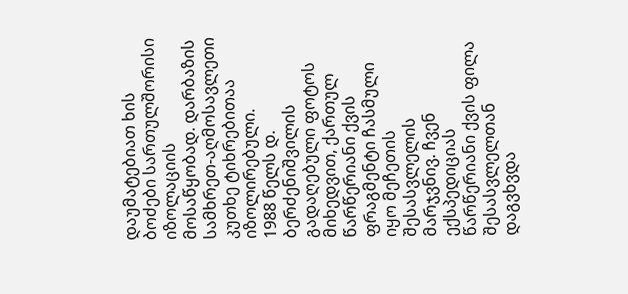დაუმატებიათ ხის ბოძები სართულშორისი იზოლაციის მოსაწყობად. დარბაზის სამხრეთ-აღმოსავლეთი კუთხე ტიხრებითაა იზოლირებული.
1988 წელს დ. ბერძენიშვილის გადაღებული ფოტოს მიხედვით, ქართულ წარწერიანი ქვის ფრაგმენტი ჩასმული იყო მეჩეთის შესასვლელის მარჯვნივ. ჩვენ ექსპედიციას წარწერიანი ქვის ფილა შესასვლელთან დაგვხვდა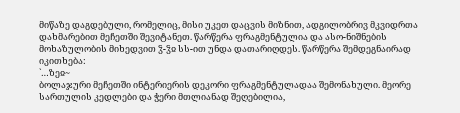მიწაზე დაგდებული, რომელიც, მისი უკეთ დაცვის მიზნით, ადგილობრივ მკვიდრთა დახმარებით მეჩეთში შევიტანეთ. წარწერა ფრაგმენტულია და ასო-ნიშნების მოხაზულობის მიხედვით ჴ-ჴჲ სს-ით უნდა დათარიღდეს. წარწერა შემდეგნაირად იკითხება:
`…ზეჲ~
ბოლაჯური მეჩეთში ინტერიერის დეკორი ფრაგმენტულადაა შემონახული. მეორე სართულის კედლები და ჭერი მთლიანად შეღებილია,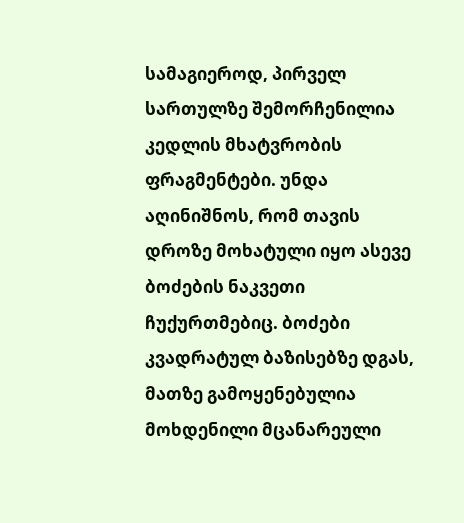სამაგიეროდ, პირველ სართულზე შემორჩენილია კედლის მხატვრობის ფრაგმენტები. უნდა აღინიშნოს, რომ თავის დროზე მოხატული იყო ასევე ბოძების ნაკვეთი ჩუქურთმებიც. ბოძები კვადრატულ ბაზისებზე დგას, მათზე გამოყენებულია მოხდენილი მცანარეული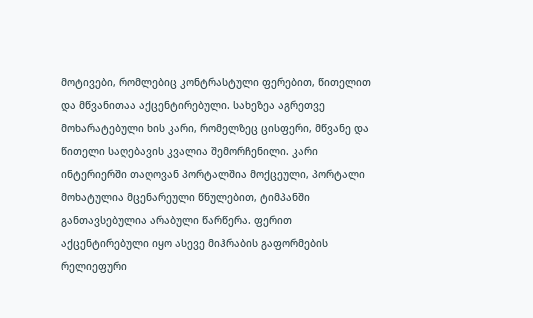მოტივები, რომლებიც კონტრასტული ფერებით, წითელით და მწვანითაა აქცენტირებული. სახეზეა აგრეთვე მოხარატებული ხის კარი, რომელზეც ცისფერი, მწვანე და წითელი საღებავის კვალია შემორჩენილი. კარი ინტერიერში თაღოვან პორტალშია მოქცეული, პორტალი მოხატულია მცენარეული წნულებით, ტიმპანში განთავსებულია არაბული წარწერა. ფერით აქცენტირებული იყო ასევე მიჰრაბის გაფორმების რელიეფური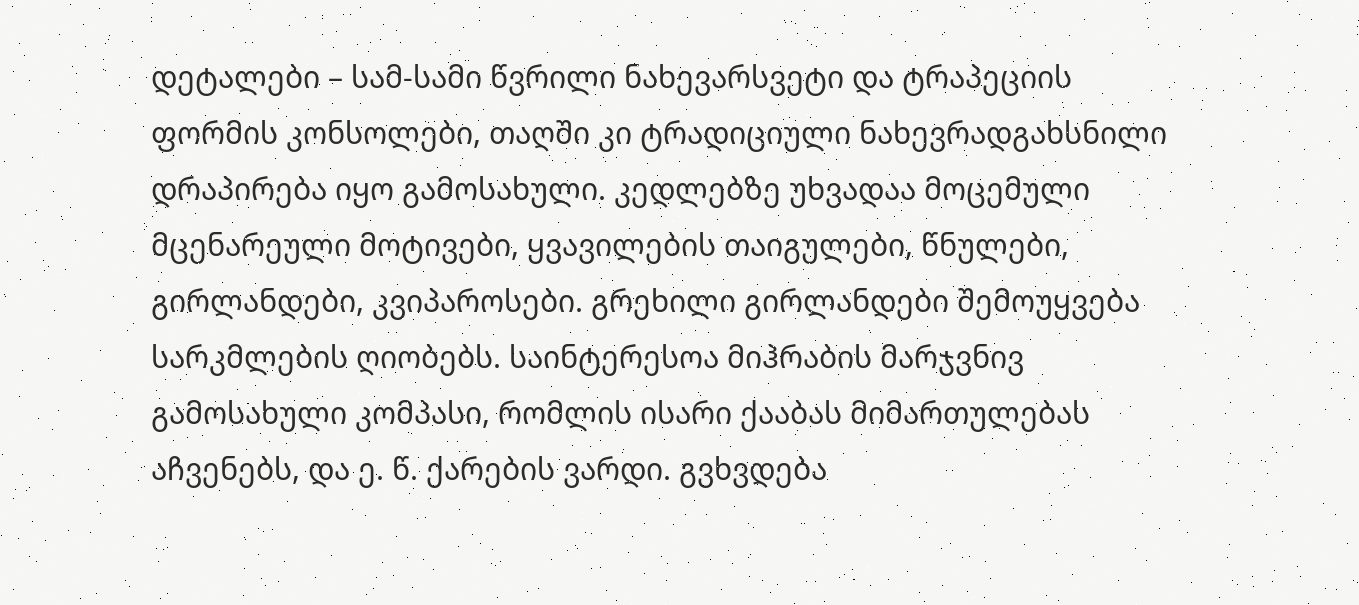დეტალები – სამ-სამი წვრილი ნახევარსვეტი და ტრაპეციის ფორმის კონსოლები, თაღში კი ტრადიციული ნახევრადგახსნილი დრაპირება იყო გამოსახული. კედლებზე უხვადაა მოცემული მცენარეული მოტივები, ყვავილების თაიგულები, წნულები, გირლანდები, კვიპაროსები. გრეხილი გირლანდები შემოუყვება სარკმლების ღიობებს. საინტერესოა მიჰრაბის მარჯვნივ გამოსახული კომპასი, რომლის ისარი ქააბას მიმართულებას აჩვენებს, და ე. წ. ქარების ვარდი. გვხვდება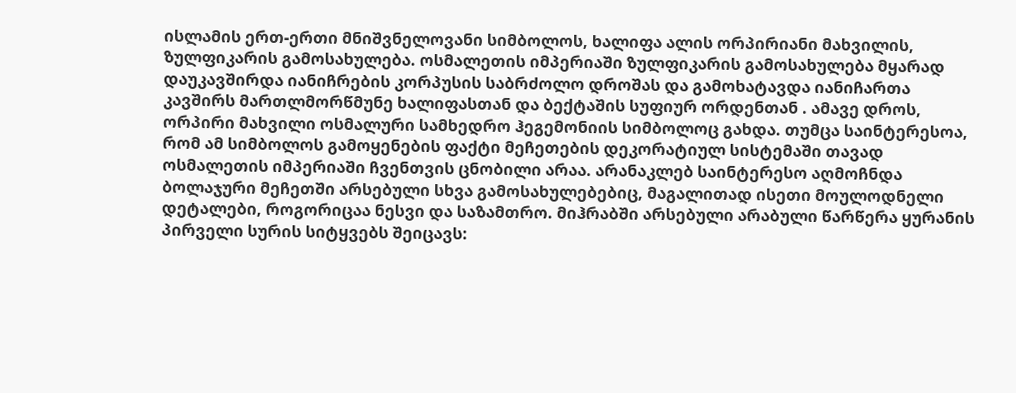ისლამის ერთ-ერთი მნიშვნელოვანი სიმბოლოს, ხალიფა ალის ორპირიანი მახვილის, ზულფიკარის გამოსახულება. ოსმალეთის იმპერიაში ზულფიკარის გამოსახულება მყარად დაუკავშირდა იანიჩრების კორპუსის საბრძოლო დროშას და გამოხატავდა იანიჩართა კავშირს მართლმორწმუნე ხალიფასთან და ბექტაშის სუფიურ ორდენთან . ამავე დროს, ორპირი მახვილი ოსმალური სამხედრო ჰეგემონიის სიმბოლოც გახდა. თუმცა საინტერესოა, რომ ამ სიმბოლოს გამოყენების ფაქტი მეჩეთების დეკორატიულ სისტემაში თავად ოსმალეთის იმპერიაში ჩვენთვის ცნობილი არაა. არანაკლებ საინტერესო აღმოჩნდა ბოლაჯური მეჩეთში არსებული სხვა გამოსახულებებიც, მაგალითად ისეთი მოულოდნელი დეტალები, როგორიცაა ნესვი და საზამთრო. მიჰრაბში არსებული არაბული წარწერა ყურანის პირველი სურის სიტყვებს შეიცავს: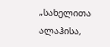„სახელითა ალაჰისა,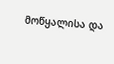მოწყალისა და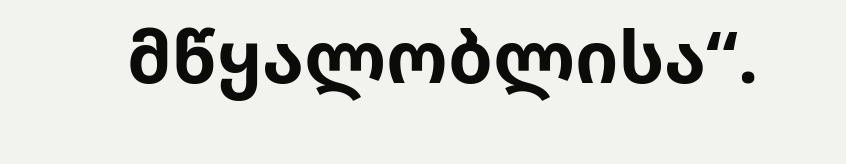მწყალობლისა“.